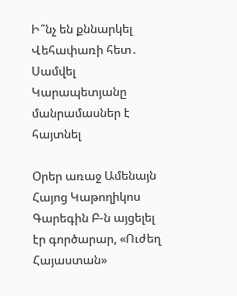Ի՞նչ են քննարկել Վեհափառի հետ․ Սամվել Կարապետյանը մանրամասներ է հայտնել

Օրեր առաջ Ամենայն Հայոց Կաթողիկոս Գարեգին Բ-ն այցելել էր գործարար, «Ուժեղ Հայաստան»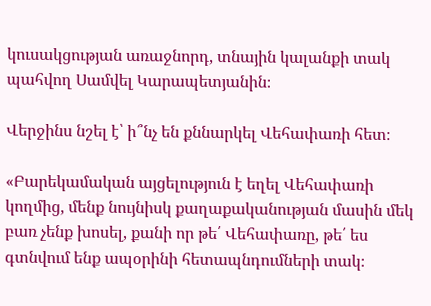կուսակցության առաջնորդ, տնային կալանքի տակ պահվող Սամվել Կարապետյանին։

Վերջինս նշել է՝ ի՞նչ են քննարկել Վեհափառի հետ։

«Բարեկամական այցելություն է եղել Վեհափառի կողմից, մենք նույնիսկ քաղաքականության մասին մեկ բառ չենք խոսել, քանի որ թե՛ Վեհափառը, թե՛ ես գտնվում ենք ապօրինի հետապնդումների տակ։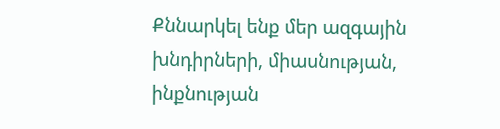Քննարկել ենք մեր ազգային խնդիրների, միասնության, ինքնության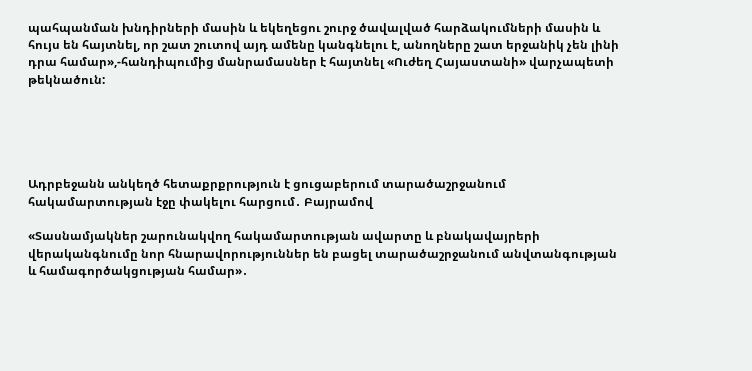պահպանման խնդիրների մասին և եկեղեցու շուրջ ծավալված հարձակումների մասին և հույս են հայտնել, որ շատ շուտով այդ ամենը կանգնելու է, անողները շատ երջանիկ չեն լինի դրա համար»,-հանդիպումից մանրամասներ է հայտնել «Ուժեղ Հայաստանի» վարչապետի թեկնածուն:





Ադրբեջանն անկեղծ հետաքրքրություն է ցուցաբերում տարածաշրջանում հակամարտության էջը փակելու հարցում․ Բայրամով

«Տասնամյակներ շարունակվող հակամարտության ավարտը և բնակավայրերի վերականգնումը նոր հնարավորություններ են բացել տարածաշրջանում անվտանգության և համագործակցության համար»․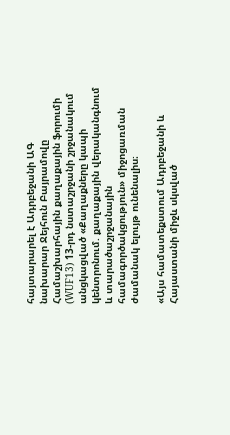հայտարարել է Ադրբեջանի ԱԳ նախարար Ջեյհուն Բայրամովը Համաշխարհային քաղաքային ֆորումի (WUF13) 13-րդ նստաշրջանի շրջանակում անցկացված «Քաղաքները կապի կենտրոնում. քաղաքային վերականգնում և տարածաշրջանային համագործակցություն» միջոցառման ժամանակ ելույթ ունենալիս։

«Այս համատեքստում Ադրբեջանի և Հայաստանի միջև սկսված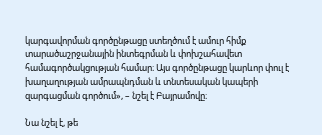կարգավորման գործընթացը ստեղծում է ամուր հիմք տարածաշրջանային ինտեգրման և փոխշահավետ համագործակցության համար։ Այս գործընթացը կարևոր փուլ է խաղաղության ամրապնդման և տնտեսական կապերի զարգացման գործում», – նշել է Բայրամովը։

Նա նշել է, թե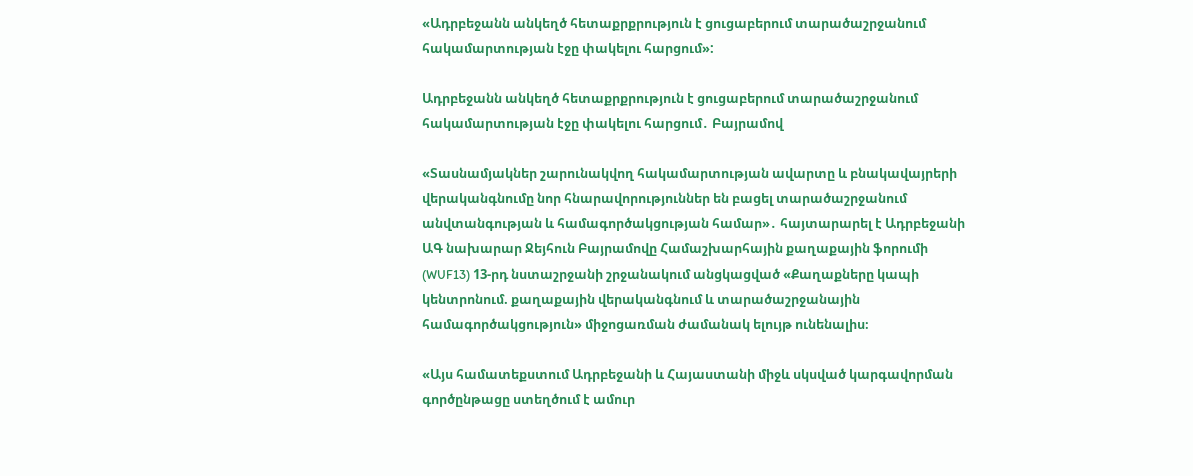«Ադրբեջանն անկեղծ հետաքրքրություն է ցուցաբերում տարածաշրջանում հակամարտության էջը փակելու հարցում»:

Ադրբեջանն անկեղծ հետաքրքրություն է ցուցաբերում տարածաշրջանում հակամարտության էջը փակելու հարցում․ Բայրամով

«Տասնամյակներ շարունակվող հակամարտության ավարտը և բնակավայրերի վերականգնումը նոր հնարավորություններ են բացել տարածաշրջանում անվտանգության և համագործակցության համար»․ հայտարարել է Ադրբեջանի ԱԳ նախարար Ջեյհուն Բայրամովը Համաշխարհային քաղաքային ֆորումի (WUF13) 13-րդ նստաշրջանի շրջանակում անցկացված «Քաղաքները կապի կենտրոնում. քաղաքային վերականգնում և տարածաշրջանային համագործակցություն» միջոցառման ժամանակ ելույթ ունենալիս։

«Այս համատեքստում Ադրբեջանի և Հայաստանի միջև սկսված կարգավորման գործընթացը ստեղծում է ամուր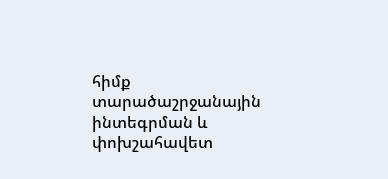հիմք տարածաշրջանային ինտեգրման և փոխշահավետ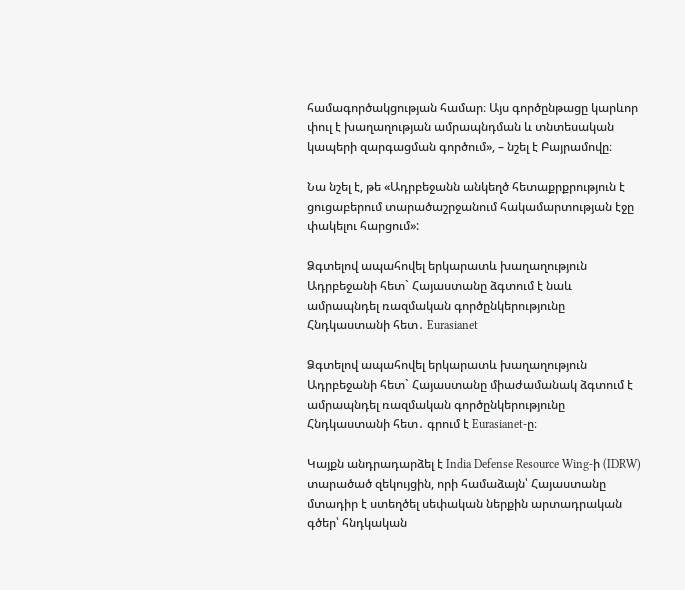համագործակցության համար։ Այս գործընթացը կարևոր փուլ է խաղաղության ամրապնդման և տնտեսական կապերի զարգացման գործում», – նշել է Բայրամովը։

Նա նշել է, թե «Ադրբեջանն անկեղծ հետաքրքրություն է ցուցաբերում տարածաշրջանում հակամարտության էջը փակելու հարցում»:

Ձգտելով ապահովել երկարատև խաղաղություն Ադրբեջանի հետ` Հայաստանը ձգտում է նաև ամրապնդել ռազմական գործընկերությունը Հնդկաստանի հետ․ Eurasianet

Ձգտելով ապահովել երկարատև խաղաղություն Ադրբեջանի հետ` Հայաստանը միաժամանակ ձգտում է ամրապնդել ռազմական գործընկերությունը Հնդկաստանի հետ․ գրում է Eurasianet-ը։

Կայքն անդրադարձել է India Defense Resource Wing-ի (IDRW) տարածած զեկույցին, որի համաձայն՝ Հայաստանը մտադիր է ստեղծել սեփական ներքին արտադրական գծեր՝ հնդկական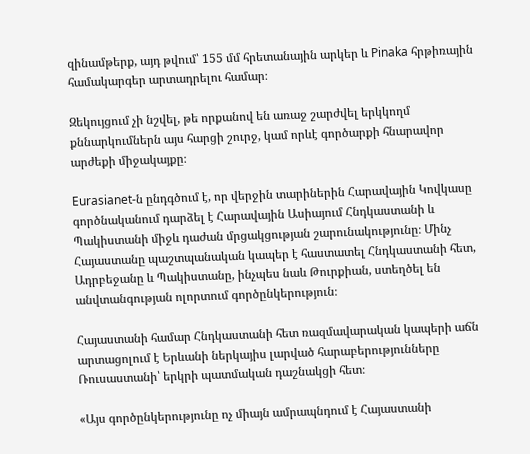զինամթերք, այդ թվում՝ 155 մմ հրետանային արկեր և Pinaka հրթիռային համակարգեր արտադրելու համար։

Զեկույցում չի նշվել, թե որքանով են առաջ շարժվել երկկողմ քննարկումներն այս հարցի շուրջ, կամ որևէ գործարքի հնարավոր արժեքի միջակայքը։

Eurasianet-ն ընդգծում է, որ վերջին տարիներին Հարավային Կովկասը գործնականում դարձել է Հարավային Ասիայում Հնդկաստանի և Պակիստանի միջև դաժան մրցակցության շարունակությունը։ Մինչ Հայաստանը պաշտպանական կապեր է հաստատել Հնդկաստանի հետ, Ադրբեջանը և Պակիստանը, ինչպես նաև Թուրքիան, ստեղծել են անվտանգության ոլորտում գործընկերություն։

Հայաստանի համար Հնդկաստանի հետ ռազմավարական կապերի աճն արտացոլում է Երևանի ներկայիս լարված հարաբերությունները Ռուսաստանի՝ երկրի պատմական դաշնակցի հետ։

«Այս գործընկերությունը ոչ միայն ամրապնդում է Հայաստանի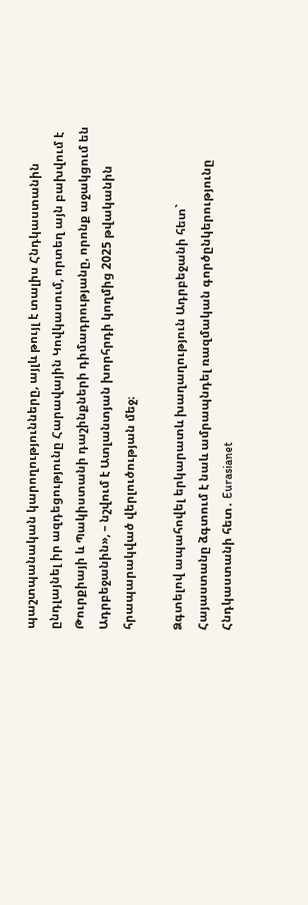պաշտպանական կարողությունները, այլև թույլ է տալիս Հնդկաստանին ընդլայնել իր ազդեցությունը Հարավային Կովկասում, որտեղ այն բախվում է Թուրքիայի և Պակիստանի դաշինքների դիմադրությանը, որոնք աջակցում են Ադրբեջանին», – նշվում է Ատլանտյան խորհրդի կողմից 2025 թվականին հրապարակված վերլուծության մեջ։

Ձգտելով ապահովել երկարատև խաղաղություն Ադրբեջանի հետ` Հայաստանը ձգտում է նաև ամրապնդել ռազմական գործընկերությունը Հնդկաստանի հետ․ Eurasianet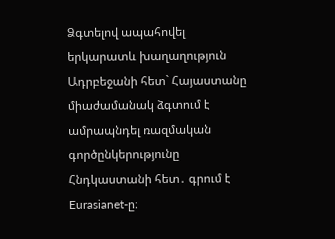Ձգտելով ապահովել երկարատև խաղաղություն Ադրբեջանի հետ` Հայաստանը միաժամանակ ձգտում է ամրապնդել ռազմական գործընկերությունը Հնդկաստանի հետ․ գրում է Eurasianet-ը։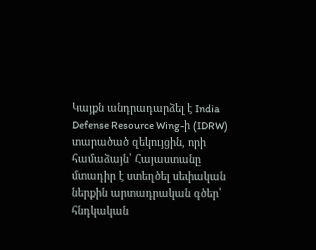Կայքն անդրադարձել է India Defense Resource Wing-ի (IDRW) տարածած զեկույցին, որի համաձայն՝ Հայաստանը մտադիր է ստեղծել սեփական ներքին արտադրական գծեր՝ հնդկական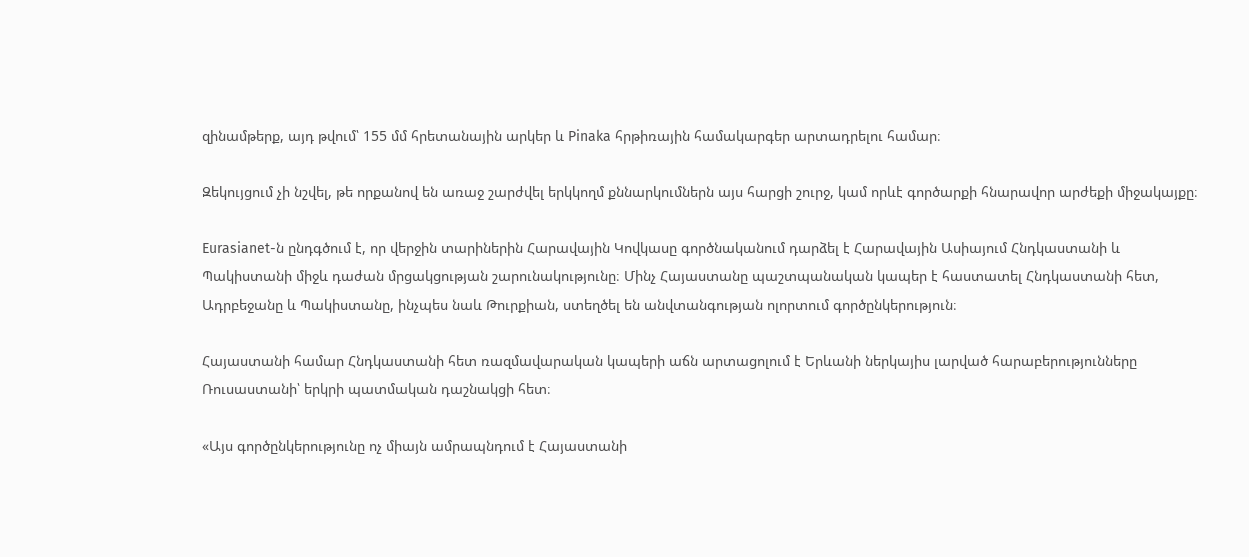զինամթերք, այդ թվում՝ 155 մմ հրետանային արկեր և Pinaka հրթիռային համակարգեր արտադրելու համար։

Զեկույցում չի նշվել, թե որքանով են առաջ շարժվել երկկողմ քննարկումներն այս հարցի շուրջ, կամ որևէ գործարքի հնարավոր արժեքի միջակայքը։

Eurasianet-ն ընդգծում է, որ վերջին տարիներին Հարավային Կովկասը գործնականում դարձել է Հարավային Ասիայում Հնդկաստանի և Պակիստանի միջև դաժան մրցակցության շարունակությունը։ Մինչ Հայաստանը պաշտպանական կապեր է հաստատել Հնդկաստանի հետ, Ադրբեջանը և Պակիստանը, ինչպես նաև Թուրքիան, ստեղծել են անվտանգության ոլորտում գործընկերություն։

Հայաստանի համար Հնդկաստանի հետ ռազմավարական կապերի աճն արտացոլում է Երևանի ներկայիս լարված հարաբերությունները Ռուսաստանի՝ երկրի պատմական դաշնակցի հետ։

«Այս գործընկերությունը ոչ միայն ամրապնդում է Հայաստանի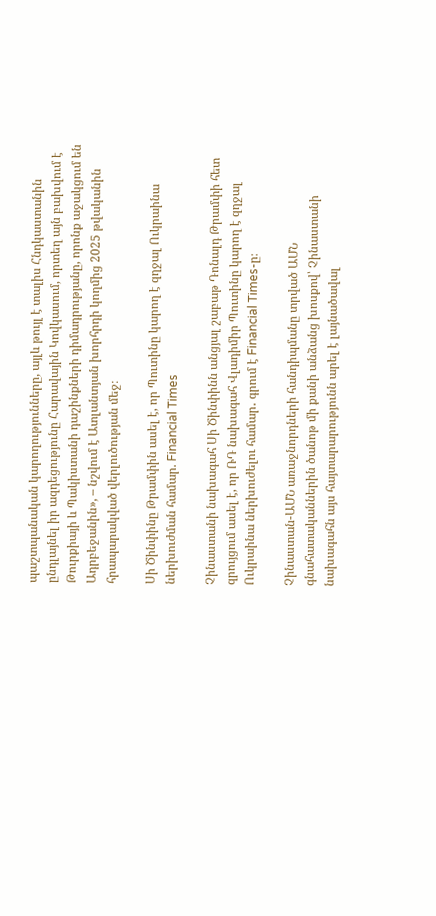պաշտպանական կարողությունները, այլև թույլ է տալիս Հնդկաստանին ընդլայնել իր ազդեցությունը Հարավային Կովկասում, որտեղ այն բախվում է Թուրքիայի և Պակիստանի դաշինքների դիմադրությանը, որոնք աջակցում են Ադրբեջանին», – նշվում է Ատլանտյան խորհրդի կողմից 2025 թվականին հրապարակված վերլուծության մեջ։

Սի Ծինփինը Թրամփին ասել է, որ Պուտինը կարող է զղջալ Ուկրաինա ներխուժման համար. Financial Times

Չինաստանի նախագահ Սի Ծինփինն անցյալ շաբաթ Դոնալդ Թրամփի հետ զրույցում ասել է, որ ՌԴ նախագահ Վլադիմիր Պուտինը կարող է զղջալ Ուկրաինա ներխուժելու համար․ գրում է Financial Times-ը։

Չինաստան-ԱՄՆ առաջնորդների հանդիպմանը տրված ԱՄՆ գնահատականներին ծանոթ մի քանի անձանց խոսքով՝ Չինաստանի նախագահն այս հայտարարությունն արել է լայնածավալ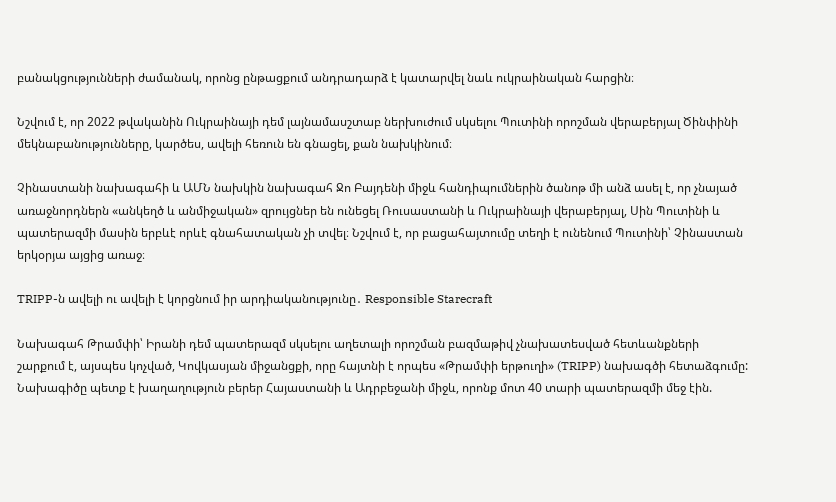բանակցությունների ժամանակ, որոնց ընթացքում անդրադարձ է կատարվել նաև ուկրաինական հարցին։

Նշվում է, որ 2022 թվականին Ուկրաինայի դեմ լայնամասշտաբ ներխուժում սկսելու Պուտինի որոշման վերաբերյալ Ծինփինի մեկնաբանությունները, կարծես, ավելի հեռուն են գնացել, քան նախկինում։

Չինաստանի նախագահի և ԱՄՆ նախկին նախագահ Ջո Բայդենի միջև հանդիպումներին ծանոթ մի անձ ասել է, որ չնայած առաջնորդներն «անկեղծ և անմիջական» զրույցներ են ունեցել Ռուսաստանի և Ուկրաինայի վերաբերյալ, Սին Պուտինի և պատերազմի մասին երբևէ որևէ գնահատական չի տվել։ Նշվում է, որ բացահայտումը տեղի է ունենում Պուտինի՝ Չինաստան երկօրյա այցից առաջ։

TRIPP-ն ավելի ու ավելի է կորցնում իր արդիականությունը․ Responsible Starecraft

Նախագահ Թրամփի՝ Իրանի դեմ պատերազմ սկսելու աղետալի որոշման բազմաթիվ չնախատեսված հետևանքների շարքում է, այսպես կոչված, Կովկասյան միջանցքի, որը հայտնի է որպես «Թրամփի երթուղի» (TRIPP) նախագծի հետաձգումը: Նախագիծը պետք է խաղաղություն բերեր Հայաստանի և Ադրբեջանի միջև, որոնք մոտ 40 տարի պատերազմի մեջ էին.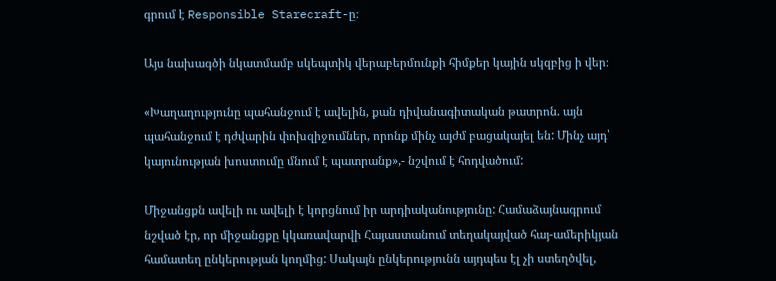գրում է Responsible Starecraft-ը։

Այս նախագծի նկատմամբ սկեպտիկ վերաբերմունքի հիմքեր կային սկզբից ի վեր։

«Խաղաղությունը պահանջում է ավելին, քան դիվանագիտական թատրոն. այն պահանջում է դժվարին փոխզիջումներ, որոնք մինչ այժմ բացակայել են: Մինչ այդ՝ կայունության խոստումը մնում է պատրանք»,- նշվում է հոդվածում:

Միջանցքն ավելի ու ավելի է կորցնում իր արդիականությունը: Համաձայնագրում նշված էր, որ միջանցքը կկառավարվի Հայաստանում տեղակայված հայ-ամերիկյան համատեղ ընկերության կողմից: Սակայն ընկերությունն այդպես էլ չի ստեղծվել,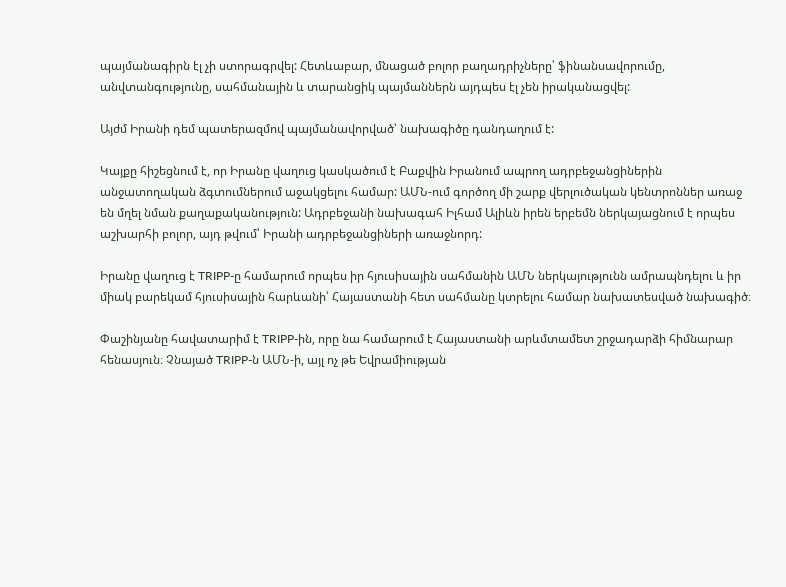պայմանագիրն էլ չի ստորագրվել: Հետևաբար, մնացած բոլոր բաղադրիչները՝ ֆինանսավորումը, անվտանգությունը, սահմանային և տարանցիկ պայմաններն այդպես էլ չեն իրականացվել:

Այժմ Իրանի դեմ պատերազմով պայմանավորված՝ նախագիծը դանդաղում է:

Կայքը հիշեցնում է, որ Իրանը վաղուց կասկածում է Բաքվին Իրանում ապրող ադրբեջանցիներին անջատողական ձգտումներում աջակցելու համար: ԱՄՆ-ում գործող մի շարք վերլուծական կենտրոններ առաջ են մղել նման քաղաքականություն: Ադրբեջանի նախագահ Իլհամ Ալիևն իրեն երբեմն ներկայացնում է որպես աշխարհի բոլոր, այդ թվում՝ Իրանի ադրբեջանցիների առաջնորդ:

Իրանը վաղուց է TRIPP-ը համարում որպես իր հյուսիսային սահմանին ԱՄՆ ներկայությունն ամրապնդելու և իր միակ բարեկամ հյուսիսային հարևանի՝ Հայաստանի հետ սահմանը կտրելու համար նախատեսված նախագիծ։

Փաշինյանը հավատարիմ է TRIPP-ին, որը նա համարում է Հայաստանի արևմտամետ շրջադարձի հիմնարար հենասյուն։ Չնայած TRIPP-ն ԱՄՆ-ի, այլ ոչ թե Եվրամիության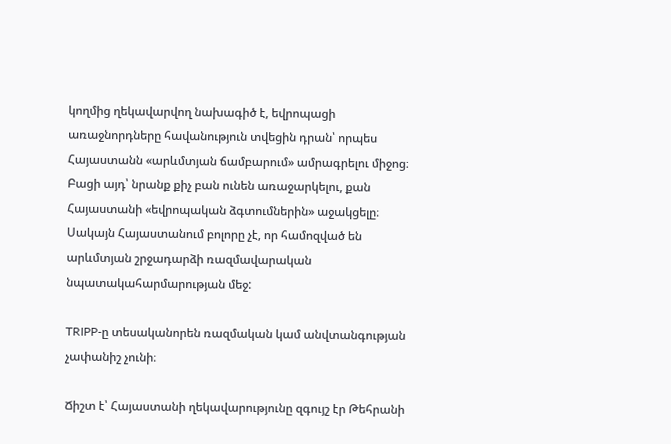կողմից ղեկավարվող նախագիծ է, եվրոպացի առաջնորդները հավանություն տվեցին դրան՝ որպես Հայաստանն «արևմտյան ճամբարում» ամրագրելու միջոց։ Բացի այդ՝ նրանք քիչ բան ունեն առաջարկելու, քան Հայաստանի «եվրոպական ձգտումներին» աջակցելը։ Սակայն Հայաստանում բոլորը չէ, որ համոզված են արևմտյան շրջադարձի ռազմավարական նպատակահարմարության մեջ:

TRIPP-ը տեսականորեն ռազմական կամ անվտանգության չափանիշ չունի։

Ճիշտ է՝ Հայաստանի ղեկավարությունը զգույշ էր Թեհրանի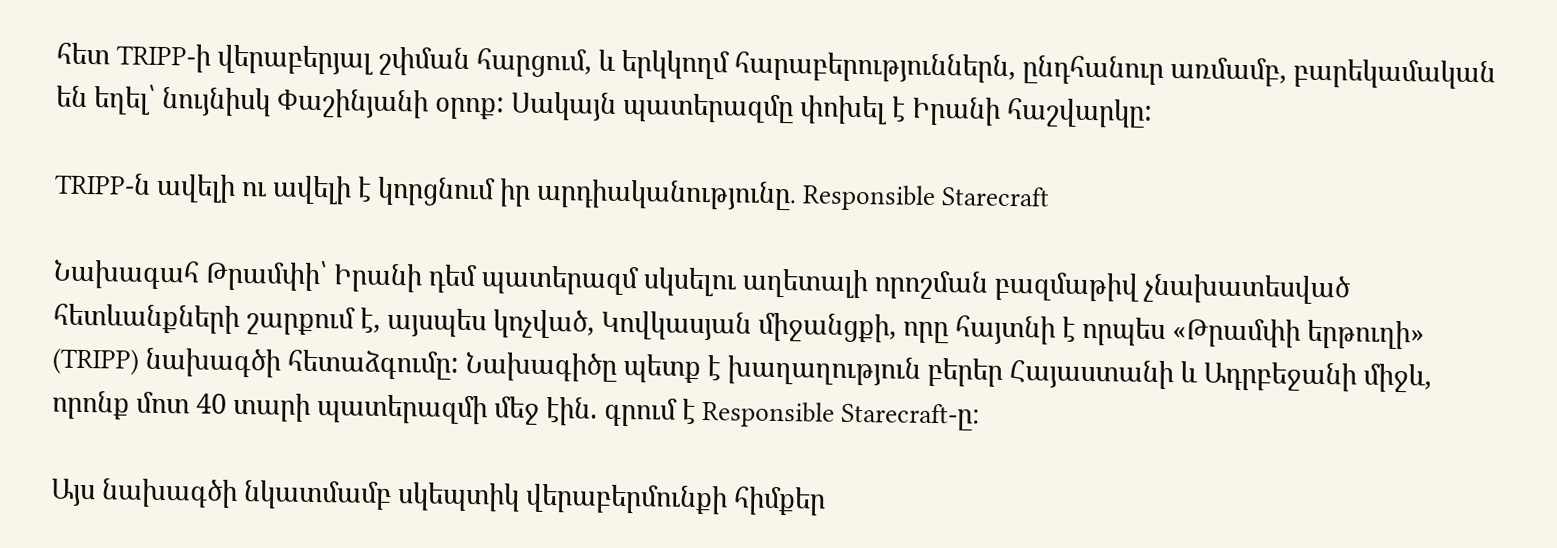հետ TRIPP-ի վերաբերյալ շփման հարցում, և երկկողմ հարաբերություններն, ընդհանուր առմամբ, բարեկամական են եղել՝ նույնիսկ Փաշինյանի օրոք: Սակայն պատերազմը փոխել է Իրանի հաշվարկը:

TRIPP-ն ավելի ու ավելի է կորցնում իր արդիականությունը․ Responsible Starecraft

Նախագահ Թրամփի՝ Իրանի դեմ պատերազմ սկսելու աղետալի որոշման բազմաթիվ չնախատեսված հետևանքների շարքում է, այսպես կոչված, Կովկասյան միջանցքի, որը հայտնի է որպես «Թրամփի երթուղի» (TRIPP) նախագծի հետաձգումը: Նախագիծը պետք է խաղաղություն բերեր Հայաստանի և Ադրբեջանի միջև, որոնք մոտ 40 տարի պատերազմի մեջ էին. գրում է Responsible Starecraft-ը։

Այս նախագծի նկատմամբ սկեպտիկ վերաբերմունքի հիմքեր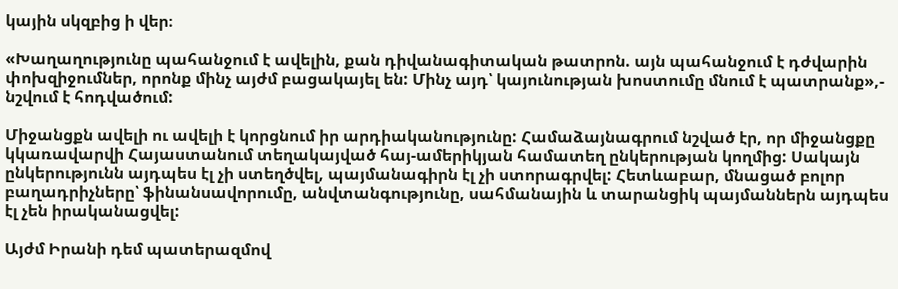կային սկզբից ի վեր։

«Խաղաղությունը պահանջում է ավելին, քան դիվանագիտական թատրոն. այն պահանջում է դժվարին փոխզիջումներ, որոնք մինչ այժմ բացակայել են: Մինչ այդ՝ կայունության խոստումը մնում է պատրանք»,- նշվում է հոդվածում:

Միջանցքն ավելի ու ավելի է կորցնում իր արդիականությունը: Համաձայնագրում նշված էր, որ միջանցքը կկառավարվի Հայաստանում տեղակայված հայ-ամերիկյան համատեղ ընկերության կողմից: Սակայն ընկերությունն այդպես էլ չի ստեղծվել, պայմանագիրն էլ չի ստորագրվել: Հետևաբար, մնացած բոլոր բաղադրիչները՝ ֆինանսավորումը, անվտանգությունը, սահմանային և տարանցիկ պայմաններն այդպես էլ չեն իրականացվել:

Այժմ Իրանի դեմ պատերազմով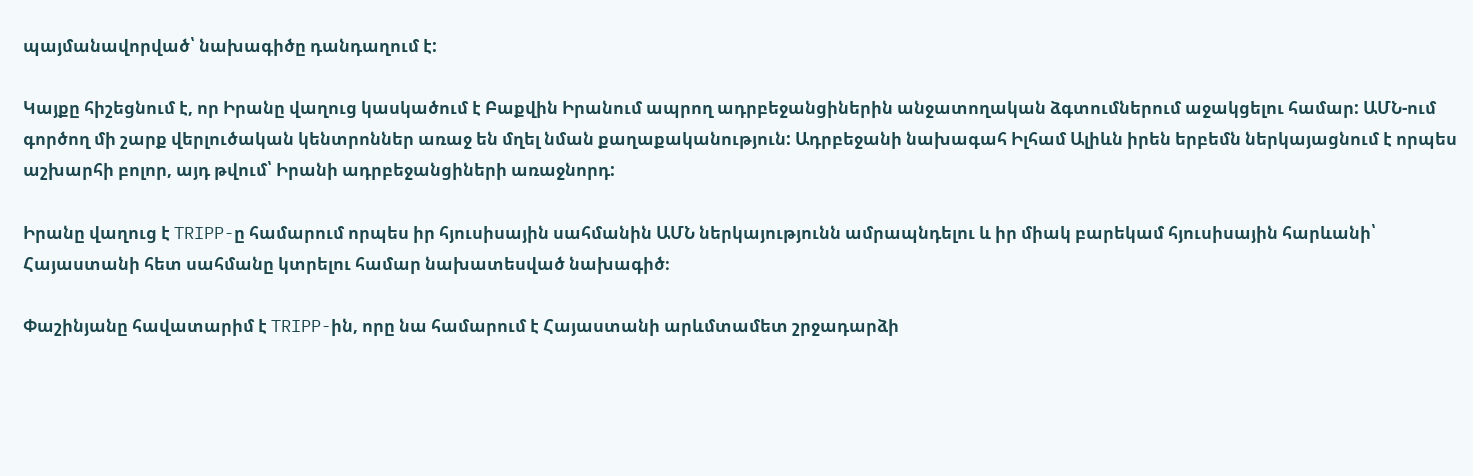պայմանավորված՝ նախագիծը դանդաղում է:

Կայքը հիշեցնում է, որ Իրանը վաղուց կասկածում է Բաքվին Իրանում ապրող ադրբեջանցիներին անջատողական ձգտումներում աջակցելու համար: ԱՄՆ-ում գործող մի շարք վերլուծական կենտրոններ առաջ են մղել նման քաղաքականություն: Ադրբեջանի նախագահ Իլհամ Ալիևն իրեն երբեմն ներկայացնում է որպես աշխարհի բոլոր, այդ թվում՝ Իրանի ադրբեջանցիների առաջնորդ:

Իրանը վաղուց է TRIPP-ը համարում որպես իր հյուսիսային սահմանին ԱՄՆ ներկայությունն ամրապնդելու և իր միակ բարեկամ հյուսիսային հարևանի՝ Հայաստանի հետ սահմանը կտրելու համար նախատեսված նախագիծ։

Փաշինյանը հավատարիմ է TRIPP-ին, որը նա համարում է Հայաստանի արևմտամետ շրջադարձի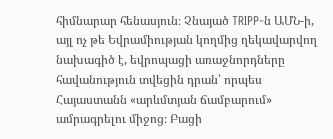հիմնարար հենասյուն։ Չնայած TRIPP-ն ԱՄՆ-ի, այլ ոչ թե Եվրամիության կողմից ղեկավարվող նախագիծ է, եվրոպացի առաջնորդները հավանություն տվեցին դրան՝ որպես Հայաստանն «արևմտյան ճամբարում» ամրագրելու միջոց։ Բացի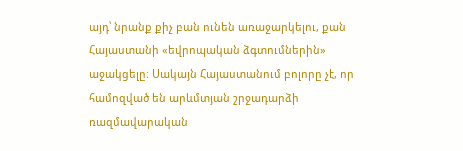այդ՝ նրանք քիչ բան ունեն առաջարկելու, քան Հայաստանի «եվրոպական ձգտումներին» աջակցելը։ Սակայն Հայաստանում բոլորը չէ, որ համոզված են արևմտյան շրջադարձի ռազմավարական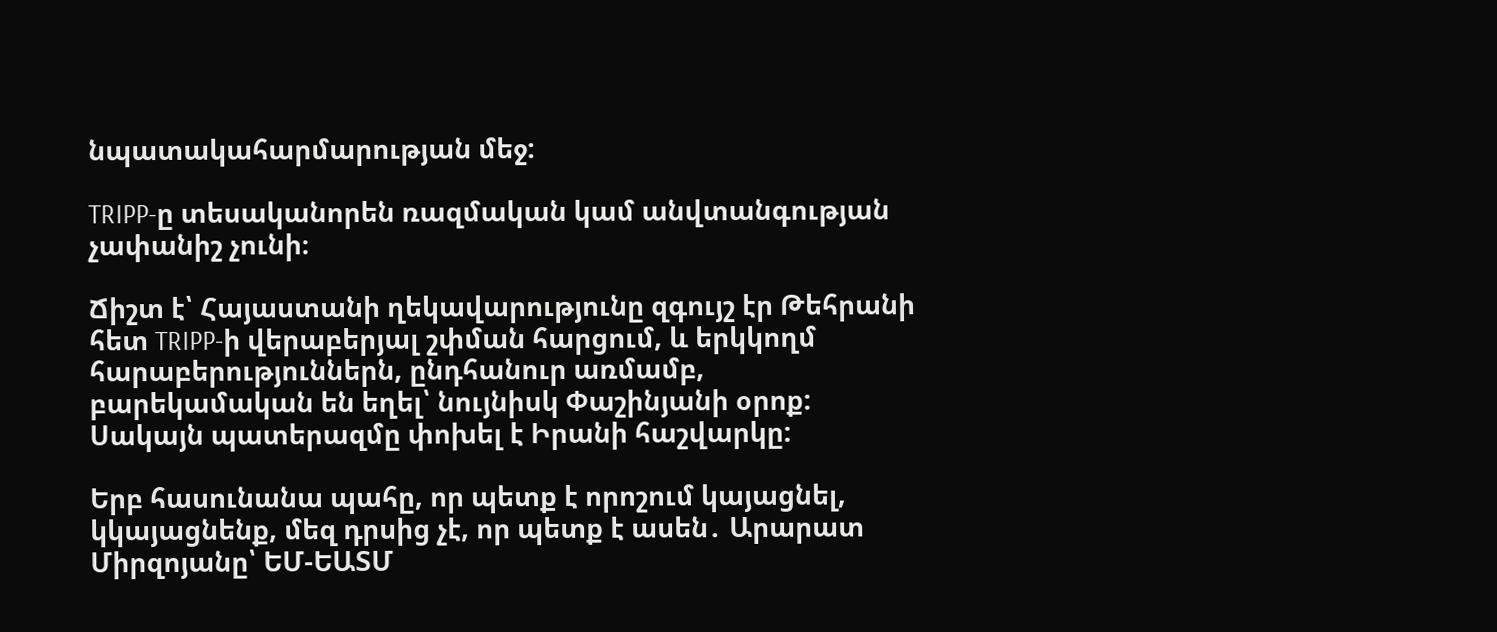նպատակահարմարության մեջ:

TRIPP-ը տեսականորեն ռազմական կամ անվտանգության չափանիշ չունի։

Ճիշտ է՝ Հայաստանի ղեկավարությունը զգույշ էր Թեհրանի հետ TRIPP-ի վերաբերյալ շփման հարցում, և երկկողմ հարաբերություններն, ընդհանուր առմամբ, բարեկամական են եղել՝ նույնիսկ Փաշինյանի օրոք: Սակայն պատերազմը փոխել է Իրանի հաշվարկը:

Երբ հասունանա պահը, որ պետք է որոշում կայացնել, կկայացնենք, մեզ դրսից չէ, որ պետք է ասեն․ Արարատ Միրզոյանը՝ ԵՄ-ԵԱՏՄ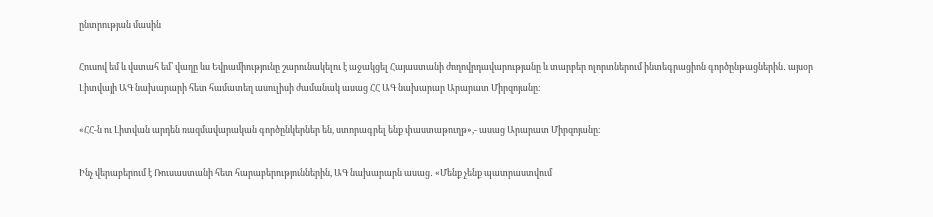ընտրության մասին

Հուսով եմ և վստահ եմ՝ վաղը ևս Եվրամիությունը շարունակելու է աջակցել Հայաստանի ժողովրդավարությանը և տարբեր ոլորտներում ինտեգրացիոն գործընթացներին․ այսօր Լիտվայի ԱԳ նախարարի հետ համատեղ ասուլիսի ժամանակ ասաց ՀՀ ԱԳ նախարար Արարատ Միրզոյանը։

«ՀՀ-ն ու Լիտվան արդեն ռազմավարական գործընկերներ են, ստորագրել ենք փաստաթուղթ»,- ասաց Արարատ Միրզոյանը։

Ինչ վերաբերում է Ռուսաստանի հետ հարաբերություններին, ԱԳ նախարարն ասաց․ «Մենք չենք պատրաստվում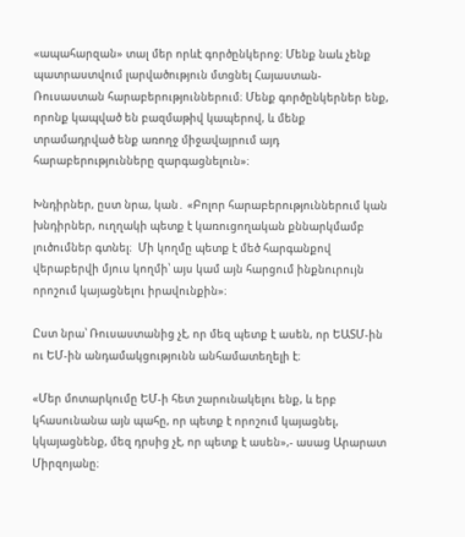«ապահարզան» տալ մեր որևէ գործընկերոջ։ Մենք նաև չենք պատրաստվում լարվածություն մտցնել Հայաստան-Ռուսաստան հարաբերություններում։ Մենք գործընկերներ ենք, որոնք կապված են բազմաթիվ կապերով, և մենք տրամադրված ենք առողջ միջավայրում այդ հարաբերությունները զարգացնելուն»։

Խնդիրներ, ըստ նրա, կան․ «Բոլոր հարաբերություններում կան խնդիրներ, ուղղակի պետք է կառուցողական քննարկմամբ լուծումներ գտնել։  Մի կողմը պետք է մեծ հարգանքով վերաբերվի մյուս կողմի՝ այս կամ այն հարցում ինքնուրույն որոշում կայացնելու իրավունքին»։

Ըստ նրա՝ Ռուսաստանից չէ, որ մեզ պետք է ասեն, որ ԵԱՏՄ-ին ու ԵՄ-ին անդամակցությունն անհամատեղելի է։

«Մեր մոտարկումը ԵՄ-ի հետ շարունակելու ենք, և երբ կհասունանա այն պահը, որ պետք է որոշում կայացնել, կկայացնենք, մեզ դրսից չէ, որ պետք է ասեն»,- ասաց Արարատ Միրզոյանը։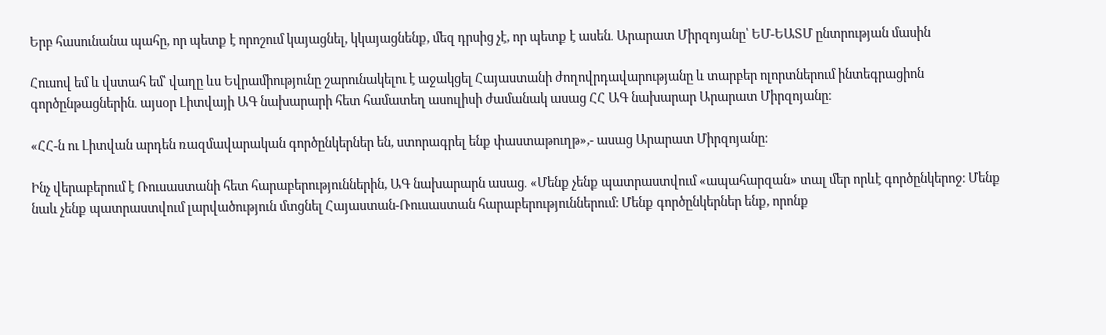Երբ հասունանա պահը, որ պետք է որոշում կայացնել, կկայացնենք, մեզ դրսից չէ, որ պետք է ասեն․ Արարատ Միրզոյանը՝ ԵՄ-ԵԱՏՄ ընտրության մասին

Հուսով եմ և վստահ եմ՝ վաղը ևս Եվրամիությունը շարունակելու է աջակցել Հայաստանի ժողովրդավարությանը և տարբեր ոլորտներում ինտեգրացիոն գործընթացներին․ այսօր Լիտվայի ԱԳ նախարարի հետ համատեղ ասուլիսի ժամանակ ասաց ՀՀ ԱԳ նախարար Արարատ Միրզոյանը։

«ՀՀ-ն ու Լիտվան արդեն ռազմավարական գործընկերներ են, ստորագրել ենք փաստաթուղթ»,- ասաց Արարատ Միրզոյանը։

Ինչ վերաբերում է Ռուսաստանի հետ հարաբերություններին, ԱԳ նախարարն ասաց․ «Մենք չենք պատրաստվում «ապահարզան» տալ մեր որևէ գործընկերոջ։ Մենք նաև չենք պատրաստվում լարվածություն մտցնել Հայաստան-Ռուսաստան հարաբերություններում։ Մենք գործընկերներ ենք, որոնք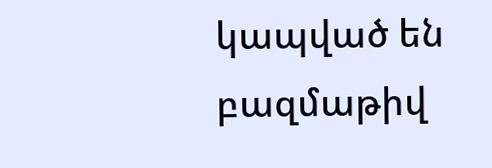կապված են բազմաթիվ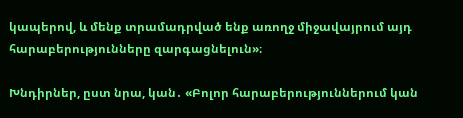կապերով, և մենք տրամադրված ենք առողջ միջավայրում այդ հարաբերությունները զարգացնելուն»։

Խնդիրներ, ըստ նրա, կան․ «Բոլոր հարաբերություններում կան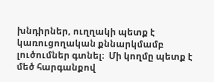խնդիրներ, ուղղակի պետք է կառուցողական քննարկմամբ լուծումներ գտնել։  Մի կողմը պետք է մեծ հարգանքով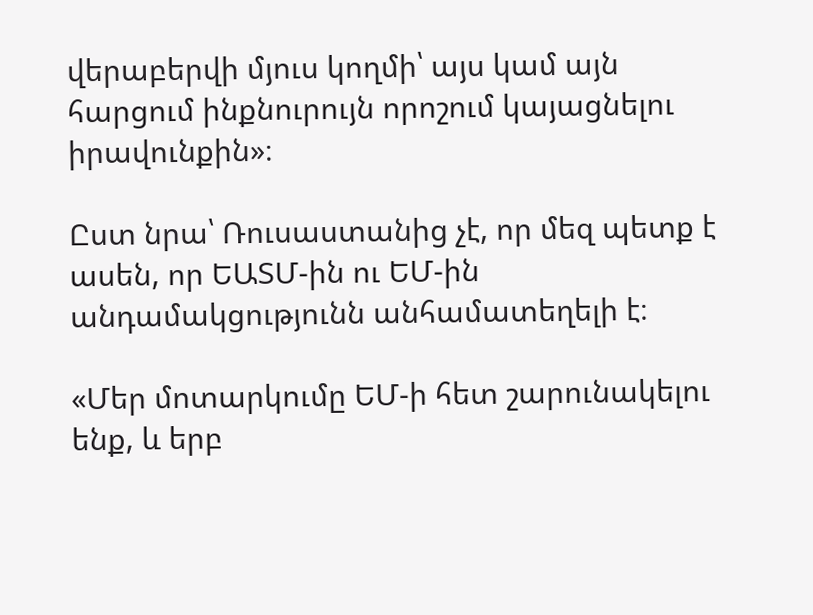վերաբերվի մյուս կողմի՝ այս կամ այն հարցում ինքնուրույն որոշում կայացնելու իրավունքին»։

Ըստ նրա՝ Ռուսաստանից չէ, որ մեզ պետք է ասեն, որ ԵԱՏՄ-ին ու ԵՄ-ին անդամակցությունն անհամատեղելի է։

«Մեր մոտարկումը ԵՄ-ի հետ շարունակելու ենք, և երբ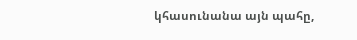կհասունանա այն պահը,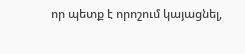որ պետք է որոշում կայացնել,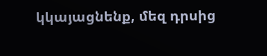կկայացնենք, մեզ դրսից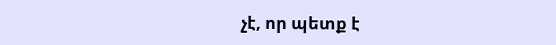չէ, որ պետք է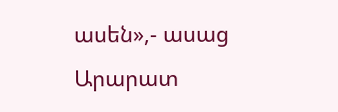ասեն»,- ասաց Արարատ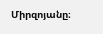Միրզոյանը։